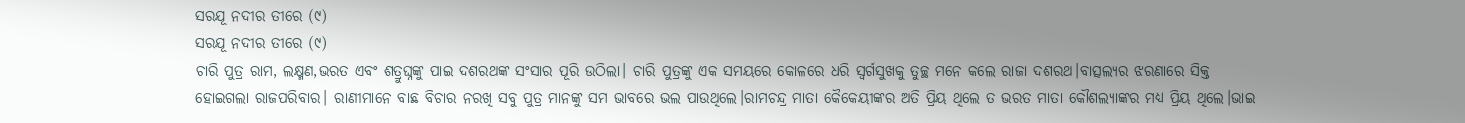ସରଯୂ ନଦୀର ତୀରେ (୯)
ସରଯୂ ନଦୀର ତୀରେ (୯)
ଚାରି ପୁତ୍ର ରାମ, ଲକ୍ଷ୍ମଣ,ଭରତ ଏବଂ ଶତ୍ରୁଘ୍ନଙ୍କୁ ପାଇ ଦଶରଥଙ୍କ ସଂସାର ପୂରି ଉଠିଲା। ଚାରି ପୁତ୍ରଙ୍କୁ ଏକ ସମୟରେ କୋଳରେ ଧରି ସ୍ବର୍ଗସୁଖକୁ ତୁଚ୍ଛ ମନେ କଲେ ରାଜା ଦଶରଥ।ବାତ୍ସଲ୍ୟର ଝରଣାରେ ସିକ୍ତ ହୋଇଗଲା ରାଜପରିବାର। ରାଣୀମାନେ ବାଛ ବିଚାର ନରଖି ସବୁ ପୁତ୍ର ମାନଙ୍କୁ ସମ ଭାବରେ ଭଲ ପାଉଥିଲେ।ରାମଚନ୍ଦ୍ର ମାତା କୈକେୟୀଙ୍କର ଅତି ପ୍ରିୟ ଥିଲେ ତ ଭରତ ମାତା କୌଶଲ୍ୟାଙ୍କର ମଧ୍ୟ ପ୍ରିୟ ଥିଲେ।ଭାଇ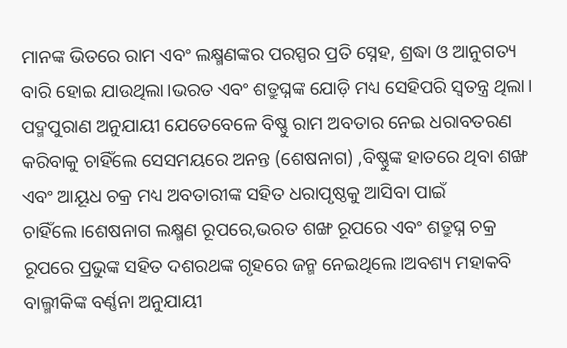ମାନଙ୍କ ଭିତରେ ରାମ ଏବଂ ଲକ୍ଷ୍ମଣଙ୍କର ପରସ୍ପର ପ୍ରତି ସ୍ନେହ, ଶ୍ରଦ୍ଧା ଓ ଆନୁଗତ୍ୟ ବାରି ହୋଇ ଯାଉଥିଲା।ଭରତ ଏବଂ ଶତ୍ରୁଘ୍ନଙ୍କ ଯୋଡ଼ି ମଧ୍ୟ ସେହିପରି ସ୍ବତନ୍ତ୍ର ଥିଲା।
ପଦ୍ମପୁରାଣ ଅନୁଯାୟୀ ଯେତେବେଳେ ବିଷ୍ଣୁ ରାମ ଅବତାର ନେଇ ଧରାବତରଣ କରିବାକୁ ଚାହିଁଲେ ସେସମୟରେ ଅନନ୍ତ (ଶେଷନାଗ) ,ବିଷ୍ଣୁଙ୍କ ହାତରେ ଥିବା ଶଙ୍ଖ ଏବଂ ଆୟୂଧ ଚକ୍ର ମଧ୍ୟ ଅବତାରୀଙ୍କ ସହିତ ଧରାପୃଷ୍ଠକୁ ଆସିବା ପାଇଁ ଚାହିଁଲେ।ଶେଷନାଗ ଲକ୍ଷ୍ମଣ ରୂପରେ,ଭରତ ଶଙ୍ଖ ରୂପରେ ଏବଂ ଶତ୍ରୁଘ୍ନ ଚକ୍ର ରୂପରେ ପ୍ରଭୁଙ୍କ ସହିତ ଦଶରଥଙ୍କ ଗୃହରେ ଜନ୍ମ ନେଇଥିଲେ।ଅବଶ୍ୟ ମହାକବି ବାଲ୍ମୀକିଙ୍କ ବର୍ଣ୍ଣନା ଅନୁଯାୟୀ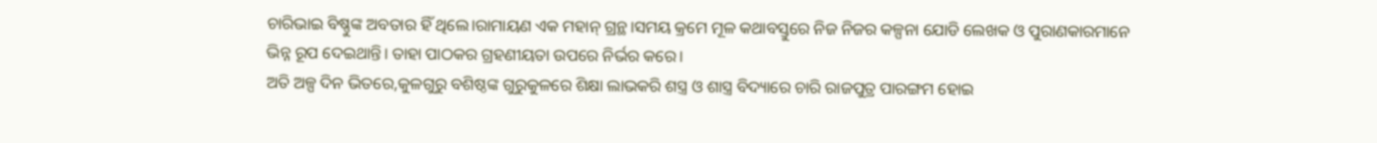ଚାରିଭାଇ ବିଷ୍ଣୁଙ୍କ ଅବତାର ହିଁ ଥିଲେ।ରାମାୟଣ ଏକ ମହାନ୍ ଗ୍ରନ୍ଥ।ସମୟ କ୍ରମେ ମୂଳ କଥାବସ୍ତୁରେ ନିଜ ନିଜର କଳ୍ପନା ଯୋଡି ଲେଖକ ଓ ପୁରାଣକାରମାନେ ଭିନ୍ନ ରୂପ ଦେଇଥାନ୍ତି। ତାହା ପାଠକର ଗ୍ରହଣୀୟତା ଉପରେ ନିର୍ଭର କରେ।
ଅତି ଅଳ୍ପ ଦିନ ଭିତରେ,କୁଳଗୁରୁ ବଶିଷ୍ଠଙ୍କ ଗୁରୁକୁଳରେ ଶିକ୍ଷା ଲାଭକରି ଶସ୍ତ୍ର ଓ ଶାସ୍ତ୍ର ବିଦ୍ୟାରେ ଚାରି ରାଜପୁତ୍ର ପାରଙ୍ଗମ ହୋଇ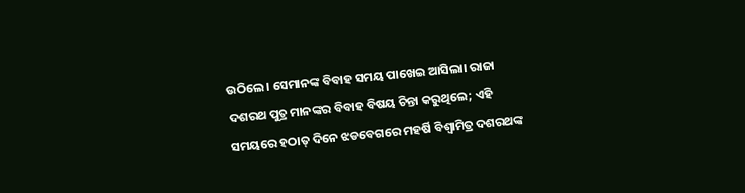ଉଠିଲେ। ସେମାନଙ୍କ ବିବାହ ସମୟ ପାଖେଇ ଆସିଲା। ରାଜା ଦଶରଥ ପୁତ୍ର ମାନଙ୍କର ବିବାହ ବିଷୟ ଚିନ୍ତା କରୁଥିଲେ; ଏହି ସମୟରେ ହଠାତ୍ ଦିନେ ଝଡବେଗରେ ମହର୍ଷି ବିଶ୍ଵାମିତ୍ର ଦଶରଥଙ୍କ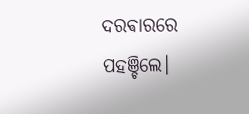ଦରଵାରରେ ପହଞ୍ଚିଲେ।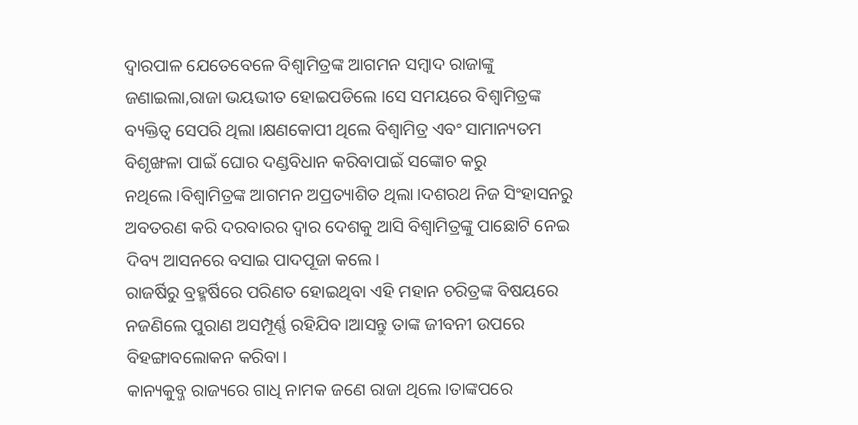ଦ୍ଵାରପାଳ ଯେତେବେଳେ ବିଶ୍ବାମିତ୍ରଙ୍କ ଆଗମନ ସମ୍ବାଦ ରାଜାଙ୍କୁ ଜଣାଇଲା,ରାଜା ଭୟଭୀତ ହୋଇପଡିଲେ ।ସେ ସମୟରେ ବିଶ୍ବାମିତ୍ରଙ୍କ ବ୍ୟକ୍ତିତ୍ବ ସେପରି ଥିଲା।କ୍ଷଣକୋପୀ ଥିଲେ ବିଶ୍ଵାମିତ୍ର ଏବଂ ସାମାନ୍ୟତମ ବିଶୃଙ୍ଖଳା ପାଇଁ ଘୋର ଦଣ୍ଡବିଧାନ କରିବାପାଇଁ ସଙ୍କୋଚ କରୁ ନଥିଲେ।ବିଶ୍ବାମିତ୍ରଙ୍କ ଆଗମନ ଅପ୍ରତ୍ୟାଶିତ ଥିଲା।ଦଶରଥ ନିଜ ସିଂହାସନରୁ ଅବତରଣ କରି ଦରବାରର ଦ୍ବାର ଦେଶକୁ ଆସି ବିଶ୍ବାମିତ୍ରଙ୍କୁ ପାଛୋଟି ନେଇ ଦିବ୍ୟ ଆସନରେ ବସାଇ ପାଦପୂଜା କଲେ।
ରାଜର୍ଷିରୁ ବ୍ରହ୍ମର୍ଷିରେ ପରିଣତ ହୋଇଥିବା ଏହି ମହାନ ଚରିତ୍ରଙ୍କ ବିଷୟରେ ନଜଣିଲେ ପୁରାଣ ଅସମ୍ପୂର୍ଣ୍ଣ ରହିଯିବ।ଆସନ୍ତୁ ତାଙ୍କ ଜୀବନୀ ଉପରେ ବିହଙ୍ଗାବଲୋକନ କରିବା।
କାନ୍ୟକୁବ୍ଜ ରାଜ୍ୟରେ ଗାଧି ନାମକ ଜଣେ ରାଜା ଥିଲେ।ତାଙ୍କପରେ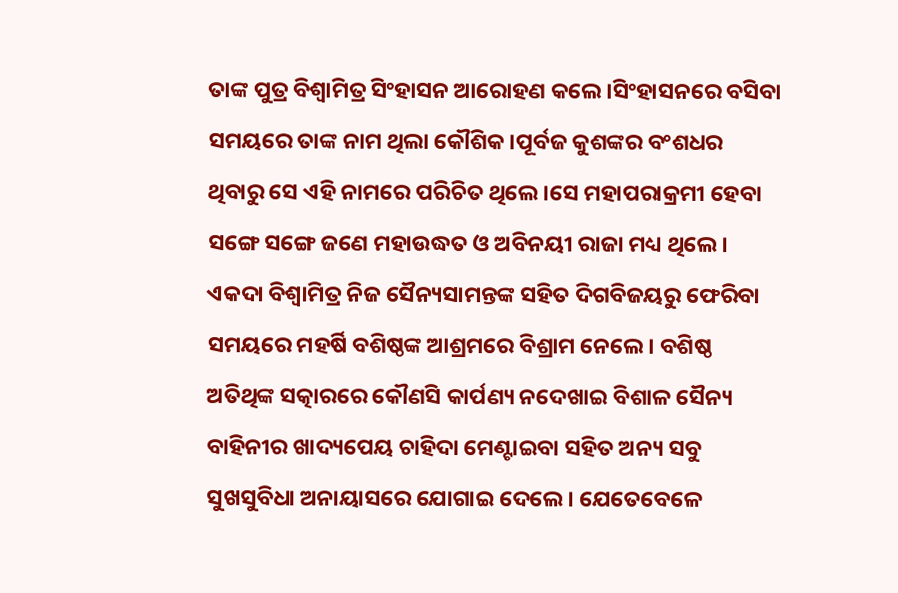ତାଙ୍କ ପୁତ୍ର ବିଶ୍ଵାମିତ୍ର ସିଂହାସନ ଆରୋହଣ କଲେ।ସିଂହାସନରେ ବସିବା ସମୟରେ ତାଙ୍କ ନାମ ଥିଲା କୌଶିକ।ପୂର୍ବଜ କୁଶଙ୍କର ବଂଶଧର ଥିବାରୁ ସେ ଏହି ନାମରେ ପରିଚିତ ଥିଲେ।ସେ ମହାପରାକ୍ରମୀ ହେବା ସଙ୍ଗେ ସଙ୍ଗେ ଜଣେ ମହାଉଦ୍ଧତ ଓ ଅବିନୟୀ ରାଜା ମଧ୍ୟ ଥିଲେ।
ଏକଦା ବିଶ୍ଵାମିତ୍ର ନିଜ ସୈନ୍ୟସାମନ୍ତଙ୍କ ସହିତ ଦିଗବିଜୟରୁ ଫେରିବା ସମୟରେ ମହର୍ଷି ବଶିଷ୍ଠଙ୍କ ଆଶ୍ରମରେ ବିଶ୍ରାମ ନେଲେ। ବଶିଷ୍ଠ ଅତିଥିଙ୍କ ସତ୍କାରରେ କୌଣସି କାର୍ପଣ୍ୟ ନଦେଖାଇ ବିଶାଳ ସୈନ୍ୟ ବାହିନୀର ଖାଦ୍ୟପେୟ ଚାହିଦା ମେଣ୍ଟାଇବା ସହିତ ଅନ୍ୟ ସବୁ ସୁଖସୁବିଧା ଅନାୟାସରେ ଯୋଗାଇ ଦେଲେ। ଯେତେବେଳେ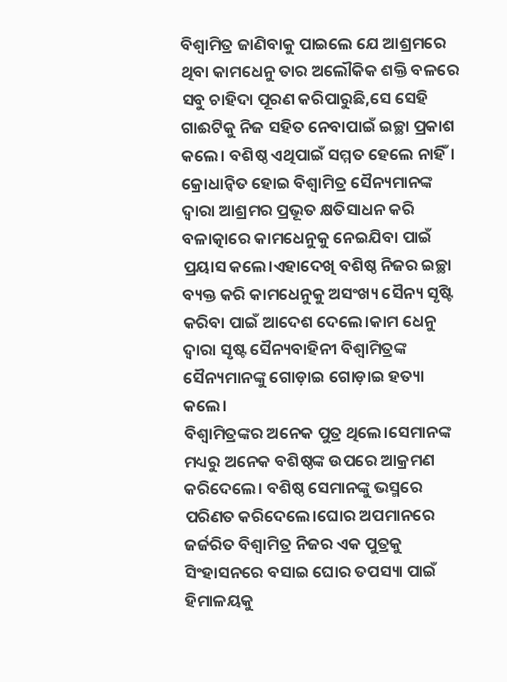ବିଶ୍ଵାମିତ୍ର ଜାଣିବାକୁ ପାଇଲେ ଯେ ଆଶ୍ରମରେ ଥିବା କାମଧେନୁ ତାର ଅଲୌକିକ ଶକ୍ତି ବଳରେ ସବୁ ଚାହିଦା ପୂରଣ କରିପାରୁଛି,ସେ ସେହି ଗାଈଟିକୁ ନିଜ ସହିତ ନେବାପାଇଁ ଇଚ୍ଛା ପ୍ରକାଶ କଲେ। ବଶିଷ୍ଠ ଏଥିପାଇଁ ସମ୍ମତ ହେଲେ ନାହିଁ।
କ୍ରୋଧାନ୍ୱିତ ହୋଇ ବିଶ୍ଵାମିତ୍ର ସୈନ୍ୟମାନଙ୍କ ଦ୍ବାରା ଆଶ୍ରମର ପ୍ରଭୂତ କ୍ଷତିସାଧନ କରି ବଳାତ୍କାରେ କାମଧେନୁକୁ ନେଇଯିବା ପାଇଁ ପ୍ରୟାସ କଲେ।ଏହାଦେଖି ବଶିଷ୍ଠ ନିଜର ଇଚ୍ଛା ବ୍ୟକ୍ତ କରି କାମଧେନୁକୁ ଅସଂଖ୍ୟ ସୈନ୍ୟ ସୃଷ୍ଟି କରିବା ପାଇଁ ଆଦେଶ ଦେଲେ।କାମ ଧେନୁ ଦ୍ବାରା ସୃଷ୍ଟ ସୈନ୍ୟବାହିନୀ ବିଶ୍ଵାମିତ୍ରଙ୍କ ସୈନ୍ୟମାନଙ୍କୁ ଗୋଡ଼ାଇ ଗୋଡ଼ାଇ ହତ୍ୟା କଲେ।
ବିଶ୍ବାମିତ୍ରଙ୍କର ଅନେକ ପୁତ୍ର ଥିଲେ।ସେମାନଙ୍କ ମଧ୍ୟରୁ ଅନେକ ବଶିଷ୍ଠଙ୍କ ଉପରେ ଆକ୍ରମଣ କରିଦେଲେ। ବଶିଷ୍ଠ ସେମାନଙ୍କୁ ଭସ୍ମରେ ପରିଣତ କରିଦେଲେ।ଘୋର ଅପମାନରେ ଜର୍ଜରିତ ବିଶ୍ଵାମିତ୍ର ନିଜର ଏକ ପୁତ୍ରକୁ ସିଂହାସନରେ ବସାଇ ଘୋର ତପସ୍ୟା ପାଇଁ ହିମାଳୟକୁ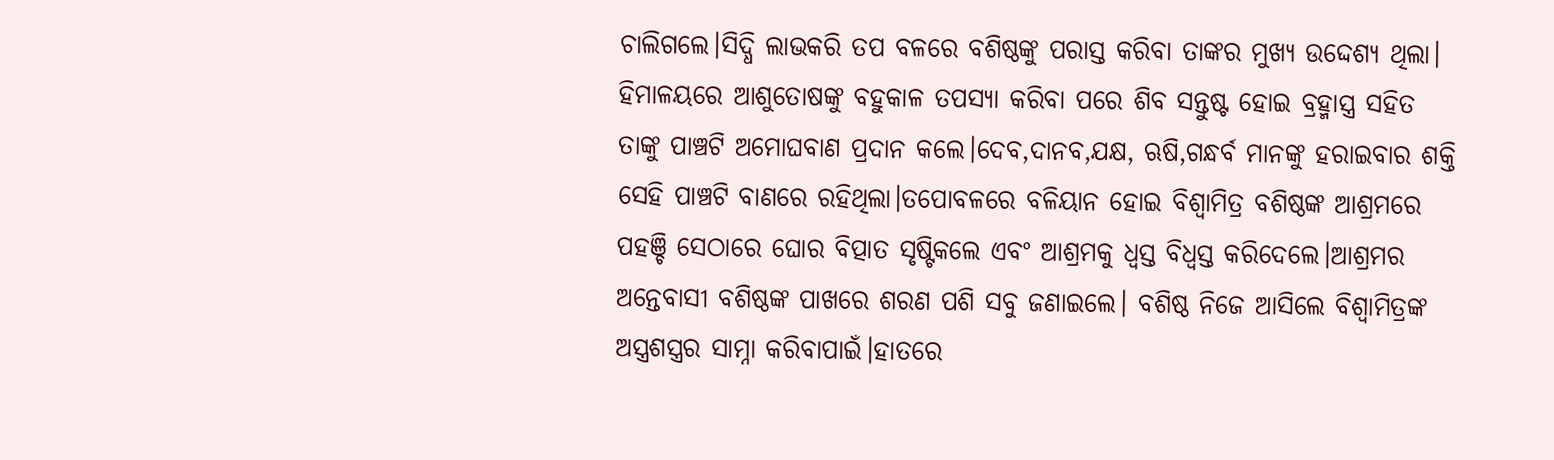ଚାଲିଗଲେ।ସିଦ୍ଧି ଲାଭକରି ତପ ବଳରେ ବଶିଷ୍ଠଙ୍କୁ ପରାସ୍ତ କରିବା ତାଙ୍କର ମୁଖ୍ୟ ଉଦ୍ଦେଶ୍ୟ ଥିଲା।
ହିମାଳୟରେ ଆଶୁତୋଷଙ୍କୁ ବହୁକାଳ ତପସ୍ୟା କରିବା ପରେ ଶିବ ସନ୍ତୁଷ୍ଟ ହୋଇ ବ୍ରହ୍ମାସ୍ତ୍ର ସହିତ ତାଙ୍କୁ ପାଞ୍ଚଟି ଅମୋଘବାଣ ପ୍ରଦାନ କଲେ।ଦେବ,ଦାନବ,ଯକ୍ଷ, ଋଷି,ଗନ୍ଧର୍ବ ମାନଙ୍କୁ ହରାଇବାର ଶକ୍ତି ସେହି ପାଞ୍ଚଟି ବାଣରେ ରହିଥିଲା।ତପୋବଳରେ ବଳିୟାନ ହୋଇ ବିଶ୍ବାମିତ୍ର ବଶିଷ୍ଠଙ୍କ ଆଶ୍ରମରେ ପହଞ୍ଚି ସେଠାରେ ଘୋର ବିତ୍ପାତ ସୃଷ୍ଟିକଲେ ଏବଂ ଆଶ୍ରମକୁ ଧ୍ବସ୍ତ ବିଧ୍ବସ୍ତ କରିଦେଲେ।ଆଶ୍ରମର ଅନ୍ତେବାସୀ ବଶିଷ୍ଠଙ୍କ ପାଖରେ ଶରଣ ପଶି ସବୁ ଜଣାଇଲେ। ବଶିଷ୍ଠ ନିଜେ ଆସିଲେ ବିଶ୍ବାମିତ୍ରଙ୍କ ଅସ୍ତ୍ରଶସ୍ତ୍ରର ସାମ୍ନା କରିବାପାଇଁ।ହାତରେ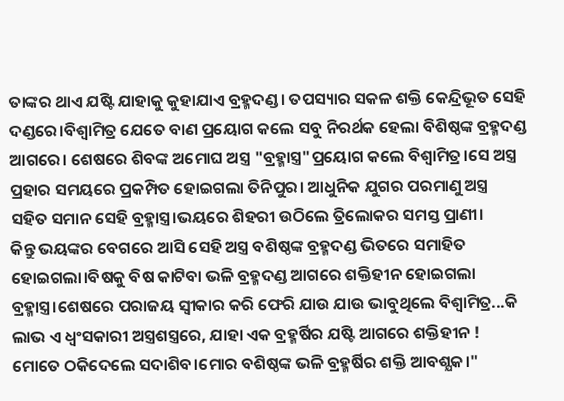ତାଙ୍କର ଥାଏ ଯଷ୍ଟି ଯାହାକୁ କୁହାଯାଏ ବ୍ରହ୍ମଦଣ୍ଡ। ତପସ୍ୟାର ସକଳ ଶକ୍ତି କେନ୍ଦ୍ରିଭୂତ ସେହି ଦଣ୍ଡରେ।ବିଶ୍ଵାମିତ୍ର ଯେତେ ବାଣ ପ୍ରୟୋଗ କଲେ ସବୁ ନିରର୍ଥକ ହେଲା ବିଶିଷ୍ଠଙ୍କ ବ୍ରହ୍ମଦଣ୍ଡ ଆଗରେ। ଶେଷରେ ଶିବଙ୍କ ଅମୋଘ ଅସ୍ତ୍ର "ବ୍ରହ୍ମାସ୍ତ୍ର"ପ୍ରୟୋଗ କଲେ ବିଶ୍ଵାମିତ୍ର।ସେ ଅସ୍ତ୍ର ପ୍ରହାର ସମୟରେ ପ୍ରକମ୍ପିତ ହୋଇଗଲା ତିନିପୁର। ଆଧୁନିକ ଯୁଗର ପରମାଣୁ ଅସ୍ତ୍ର ସହିତ ସମାନ ସେହି ବ୍ରହ୍ମାସ୍ତ୍ର।ଭୟରେ ଶିହରୀ ଉଠିଲେ ତ୍ରିଲୋକର ସମସ୍ତ ପ୍ରାଣୀ।
କିନ୍ତୁ ଭୟଙ୍କର ବେଗରେ ଆସି ସେହି ଅସ୍ତ୍ର ବଶିଷ୍ଠଙ୍କ ବ୍ରହ୍ମଦଣ୍ଡ ଭିତରେ ସମାହିତ ହୋଇଗଲା।ବିଷକୁ ବିଷ କାଟିବା ଭଳି ବ୍ରହ୍ମଦଣ୍ଡ ଆଗରେ ଶକ୍ତିହୀନ ହୋଇଗଲା ବ୍ରହ୍ମାସ୍ତ୍ର।ଶେଷରେ ପରାଜୟ ସ୍ବୀକାର କରି ଫେରି ଯାଉ ଯାଉ ଭାବୁଥିଲେ ବିଶ୍ଵାମିତ୍ର...କି ଲାଭ ଏ ଧ୍ବଂସକାରୀ ଅସ୍ତ୍ରଶସ୍ତ୍ରରେ, ଯାହା ଏକ ବ୍ରହ୍ମର୍ଷିର ଯଷ୍ଟି ଆଗରେ ଶକ୍ତିହୀନ ! ମୋତେ ଠକିଦେଲେ ସଦାଶିବ।ମୋର ବଶିଷ୍ଠଙ୍କ ଭଳି ବ୍ରହ୍ମର୍ଷିର ଶକ୍ତି ଆବଶ୍ଯକ।"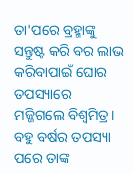ତା'ପରେ ବ୍ରହ୍ମାଙ୍କୁ ସନ୍ତୁଷ୍ଟ କରି ବର ଲାଭ କରିବାପାଇଁ ଘୋର ତପସ୍ୟାରେ ମଜ୍ଜିଗଲେ ବିଶ୍ବମିତ୍ର। ବହୁ ବର୍ଷର ତପସ୍ୟା ପରେ ତାଙ୍କ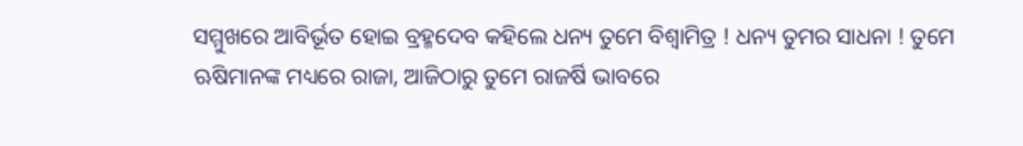ସମ୍ମୁଖରେ ଆବିର୍ଭୂତ ହୋଇ ବ୍ରହ୍ମଦେବ କହିଲେ ଧନ୍ୟ ତୁମେ ବିଶ୍ଵାମିତ୍ର ! ଧନ୍ୟ ତୁମର ସାଧନା ! ତୁମେ ଋଷିମାନଙ୍କ ମଧ୍ୟରେ ରାଜା, ଆଜିଠାରୁ ତୁମେ ରାଜର୍ଷି ଭାବରେ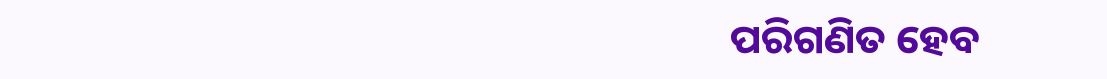ପରିଗଣିତ ହେବ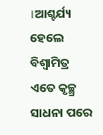।ଆଶ୍ଚର୍ଯ୍ୟ ହେଲେ ବିଶ୍ଵାମିତ୍ର ଏତେ କୃଚ୍ଛ୍ର ସାଧନା ପରେ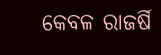କେବଳ ରାଜର୍ଷି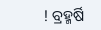! ବ୍ରହ୍ମର୍ଷି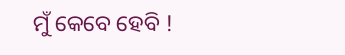ମୁଁ କେବେ ହେବି !